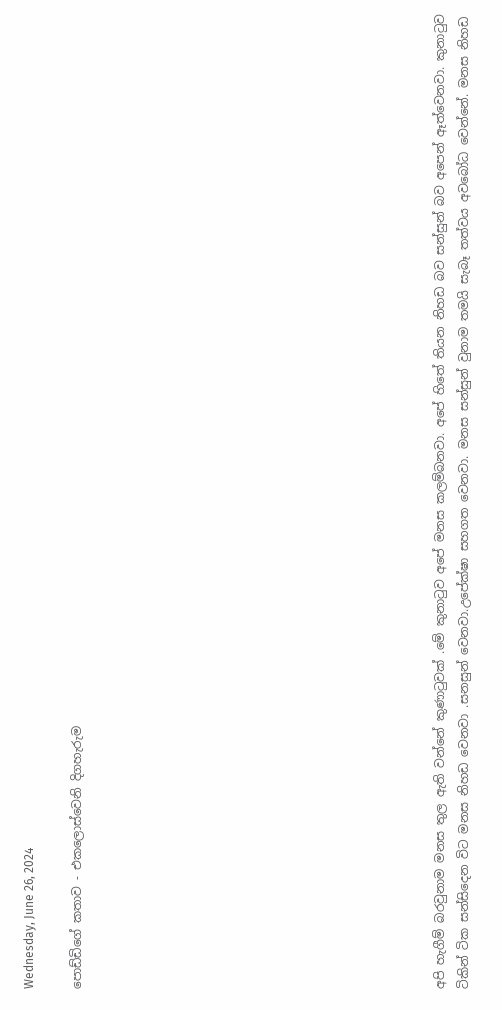Wednesday, June 26, 2024

පොඩ්ඩිගේ කතාව - එකලොස්වෙනි දිගහැරුම














අපි හැගීම් බරවුනාම මනස තුල ඇති වන්නේ කුණාටුවක් .මේ කුනාටුව අපේ මනස කලම්බනවා. අපේ හිතේ තියන නිහඩ බව සන්සුන් බව අපෙන් ඈත්වෙනවා. කුනාටුව ටිකින් ටික සන්සිදෙන විට මනස නිහඩ වෙනවා .සනසුන් වෙනවා.උපේක්ෂා සහගත වෙනවා. මනස සන්සුන් වුනාම තමයි සැබෑ තත්වය අවබෝධ වෙන්නේ. මනස නිහඩ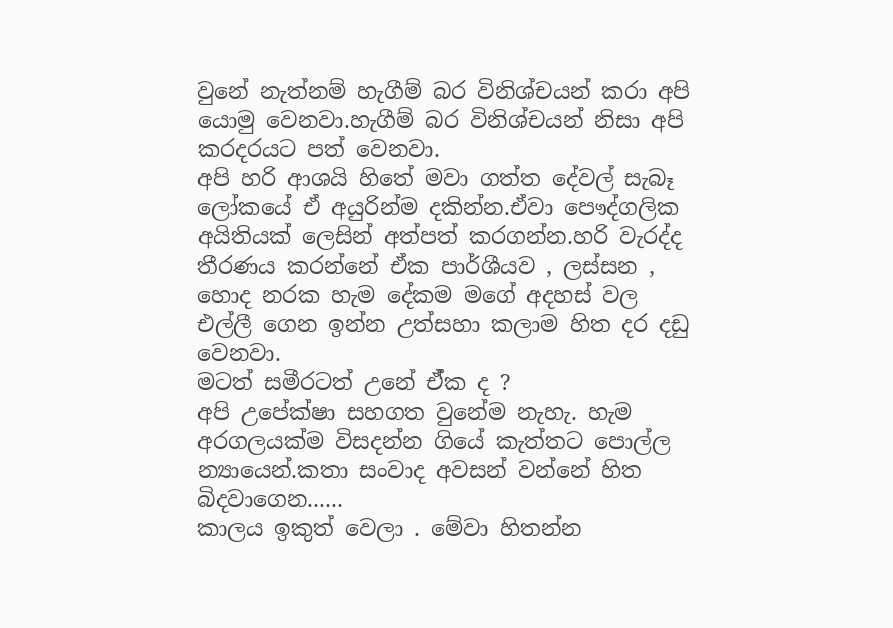වුනේ නැත්නම් හැගීම් බර විනිශ්චයන් කරා අපි යොමු වෙනවා.හැගීම් බර විනිශ්චයන් නිසා අපි කරදරයට පත් වෙනවා.
අපි හරි ආශයි හිතේ මවා ගත්ත දේවල් සැබෑ ලෝකයේ ඒ අයුරින්ම දකින්න.ඒවා පෞද්ගලික අයිතියක් ලෙසින් අත්පත් කරගන්න.හරි වැරද්ද තීරණය කරන්නේ ඒක පාර්ශීයව , ලස්සන , හොද නරක හැම දේකම මගේ අදහස් වල එල්ලී ගෙන ඉන්න උත්සහා කලාම හිත දර දඩු වෙනවා.
මටත් සමීරටත් උනේ ඒ්ක ද ?
අපි උපේක්ෂා සහගත වුනේම නැහැ. හැම අරගලයක්ම විසදන්න ගියේ කැත්තට පොල්ල න්‍යායෙන්.කතා සංවාද අවසන් වන්නේ හිත බිදවාගෙන......
කාලය ඉකුත් වෙලා . මේවා හිතන්න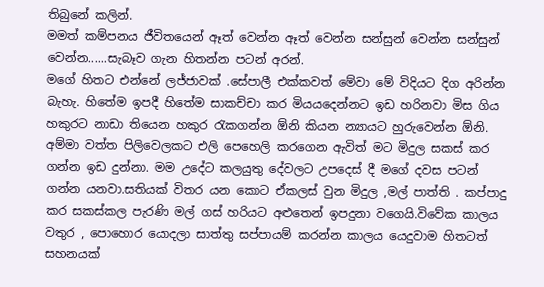තිබුනේ කලින්.
මමත් කම්පනය ජීවිතයෙන් ඈත් වෙන්න ඈත් වෙන්න සන්සුන් වෙන්න සන්සුන් වෙන්න......සැබෑව ගැන හිතන්න පටන් අරන්.
මගේ හිතට එන්නේ ලජ්ජාවක් .සේපාලී එක්කවත් මේවා මේ විදියට දිග අරින්න බැහැ. හිතේම ඉපදී හිතේම සාකච්චා කර මියයදෙන්නට ඉඩ හරිනවා මිස ගිය හකුරට නාඩා තියෙන හකුර රැකගන්න ඕනි කියන න්‍යායට හුරුවෙන්න ඕනි.
අම්මා වත්ත පිලිවෙලකට එලි පෙහෙලි කරගෙන ඇවිත් මට මිදුල සකස් කර ගන්න ඉඩ දුන්නා. මම උදේට කලයුතු දේවලට උපදෙස් දී මගේ දවස පටන් ගන්න යනවා.සතියක් විතර යන කොට ඒකලස් වුන මිදුල ,මල් පාත්ති . කප්පාදු කර සකස්කල පැරණි මල් ගස් හරියට අළුතෙන් ඉපදුනා වගෙයි.විවේක කාලය වතුර , පොහොර යොදලා සාත්තු සප්පායම් කරන්න කාලය යෙදුවාම හිතටත් සහනයක්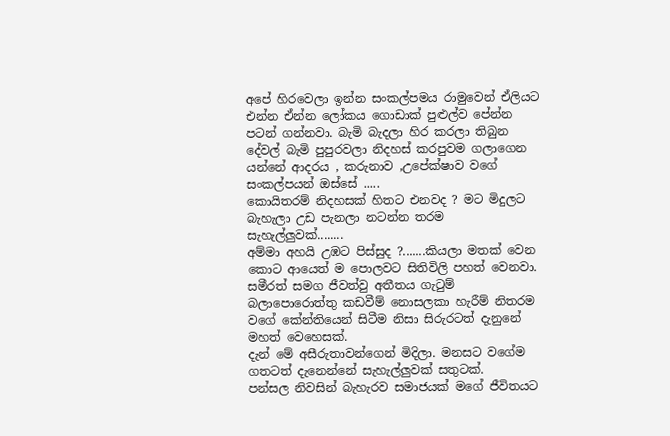අපේ හිරවෙලා ඉන්න සංකල්පමය රාමුවෙන් ඒලියට එන්න ඒන්න ලෝකය ගොඩාක් පුළුල්ව පේන්න පටන් ගන්නවා. බැමි බැදලා හිර කරලා තිබුන දේවල් බැමි පුපුරවලා නිදහස් කරපුවම ගලාගෙන යන්නේ ආදරය , කරුනාව ,උපේක්ෂාව වගේ සංකල්පයන් ඔස්සේ .....
කොයිතරම් නිදහසක් හිතට එනවද ? මට මිදුලට බැහැලා උඩ පැනලා නටන්න තරම සැහැල්ලුවක්........
අම්මා අහයි උඹට පිස්සුද ?.......කියලා මතක් වෙන කොට ආයෙත් ම පොලවට සිතිවිලි පහත් වෙනවා.
සමීරත් සමග ජීවත්වු අතීතය ගැටුම් බලාපොරොත්තු කඩවීම් නොසලකා හැරීම් නිතරම වගේ කේන්තියෙන් සිටීම නිසා සිරුරටත් දැනුනේ මහත් වෙහෙසක්.
දැන් මේ අසීරුතාවන්ගෙන් මිදිලා. මනසට වගේම ගතටත් දැනෙන්නේ සැහැල්ලුවක් සතුටක්.
පන්සල නිවසින් බැහැරව සමාජයක් මගේ ජීවිතයට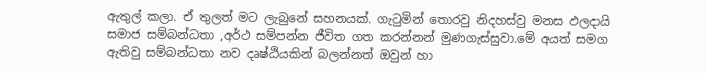ඇතුල් කලා. ඒ තුලත් මට ලැබුනේ සහනයක්. ගැටුමින් තොරවු නිදහස්වු මනස ඵලදායි සමාජ සම්බන්ධතා ,අර්ථ සම්පන්න ජීවිත ගත කරන්නන් මුණගැස්සුවා.මේ අයත් සමග ඇතිවු සම්බන්ධතා නව දෘෂ්ඨියකින් බලන්නත් ඔවුන් හා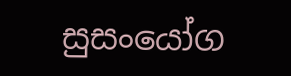සුසංයෝග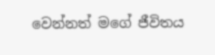වෙන්නත් මගේ ජීවිතය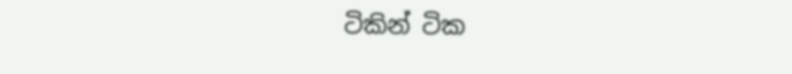ටිකින් ටික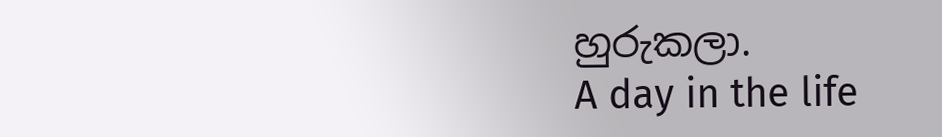හුරුකලා.
A day in the life